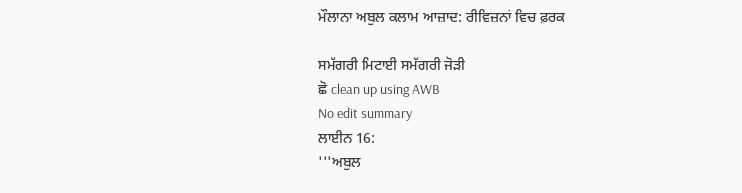ਮੌਲਾਨਾ ਅਬੁਲ ਕਲਾਮ ਆਜ਼ਾਦ: ਰੀਵਿਜ਼ਨਾਂ ਵਿਚ ਫ਼ਰਕ

ਸਮੱਗਰੀ ਮਿਟਾਈ ਸਮੱਗਰੀ ਜੋੜੀ
ਛੋ clean up using AWB
No edit summary
ਲਾਈਨ 16:
'''ਅਬੁਲ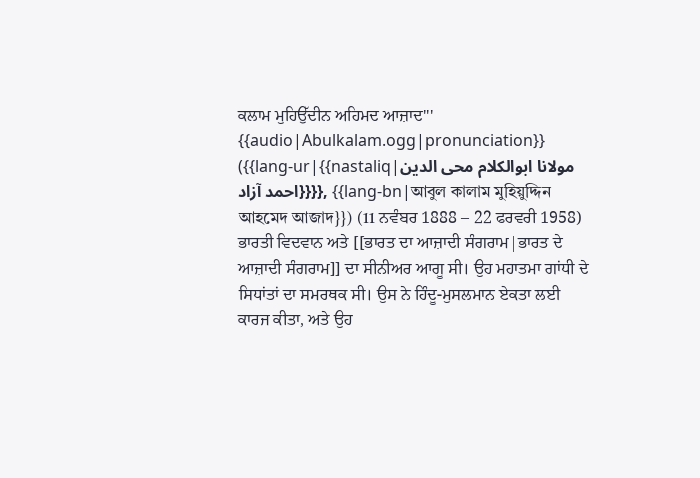ਕਲਾਮ ਮੁਹਿਉੱਦੀਨ ਅਹਿਮਦ ਆਜ਼ਾਦ''' {{audio|Abulkalam.ogg|pronunciation}} ({{lang-ur|{{nastaliq|مولانا ابوالکلام محی الدین احمد آزاد}}}}, {{lang-bn|আবুল কালাম মুহিয়ুদ্দিন আহমেদ আজাদ}}) (11 ਨਵੰਬਰ 1888 – 22 ਫਰਵਰੀ 1958) ਭਾਰਤੀ ਵਿਦਵਾਨ ਅਤੇ [[ਭਾਰਤ ਦਾ ਆਜ਼ਾਦੀ ਸੰਗਰਾਮ|ਭਾਰਤ ਦੇ ਆਜ਼ਾਦੀ ਸੰਗਰਾਮ]] ਦਾ ਸੀਨੀਅਰ ਆਗੂ ਸੀ। ਉਹ ਮਹਾਤਮਾ ਗਾਂਧੀ ਦੇ ਸਿਧਾਂਤਾਂ ਦਾ ਸਮਰਥਕ ਸੀ। ਉਸ ਨੇ ਹਿੰਦੂ-ਮੁਸਲਮਾਨ ਏਕਤਾ ਲਈ ਕਾਰਜ ਕੀਤਾ, ਅਤੇ ਉਹ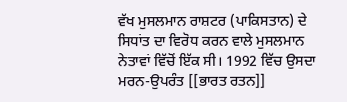ਵੱਖ ਮੁਸਲਮਾਨ ਰਾਸ਼ਟਰ (ਪਾਕਿਸਤਾਨ) ਦੇ ਸਿਧਾਂਤ ਦਾ ਵਿਰੋਧ ਕਰਨ ਵਾਲੇ ਮੁਸਲਮਾਨ ਨੇਤਾਵਾਂ ਵਿੱਚੋਂ ਇੱਕ ਸੀ। 1992 ਵਿੱਚ ਉਸਦਾ ਮਰਨ-ਉਪਰੰਤ [[ਭਾਰਤ ਰਤਨ]]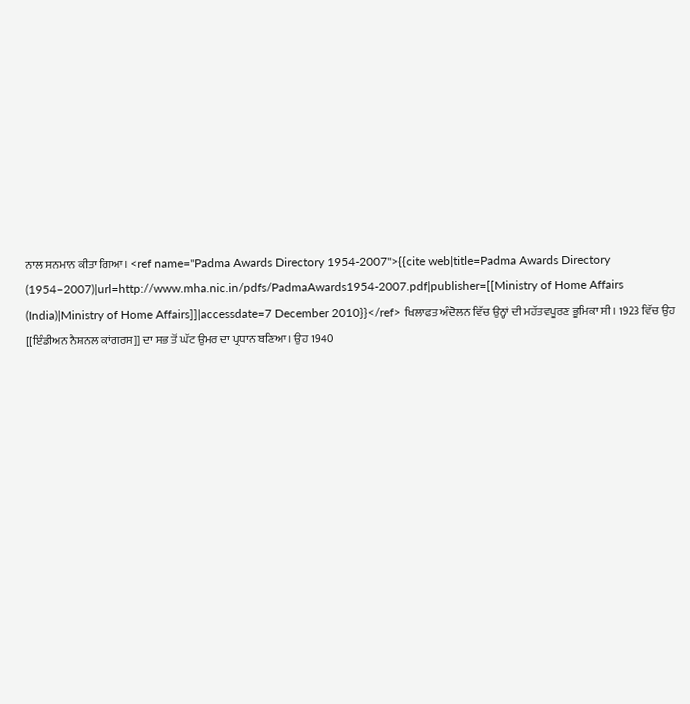ਨਾਲ ਸਨਮਾਨ ਕੀਤਾ ਗਿਆ। <ref name="Padma Awards Directory 1954-2007">{{cite web|title=Padma Awards Directory (1954–2007)|url=http://www.mha.nic.in/pdfs/PadmaAwards1954-2007.pdf|publisher=[[Ministry of Home Affairs (India)|Ministry of Home Affairs]]|accessdate=7 December 2010}}</ref> ਖਿਲਾਫਤ ਅੰਦੋਲਨ ਵਿੱਚ ਉਨ੍ਹਾਂ ਦੀ ਮਹੱਤਵਪੂਰਣ ਭੂਮਿਕਾ ਸੀ। 1923 ਵਿੱਚ ਉਹ [[ਇੰਡੀਅਨ ਨੈਸ਼ਨਲ ਕਾਂਗਰਸ]] ਦਾ ਸਭ ਤੋਂ ਘੱਟ ਉਮਰ ਦਾ ਪ੍ਰਧਾਨ ਬਣਿਆ। ਉਹ 1940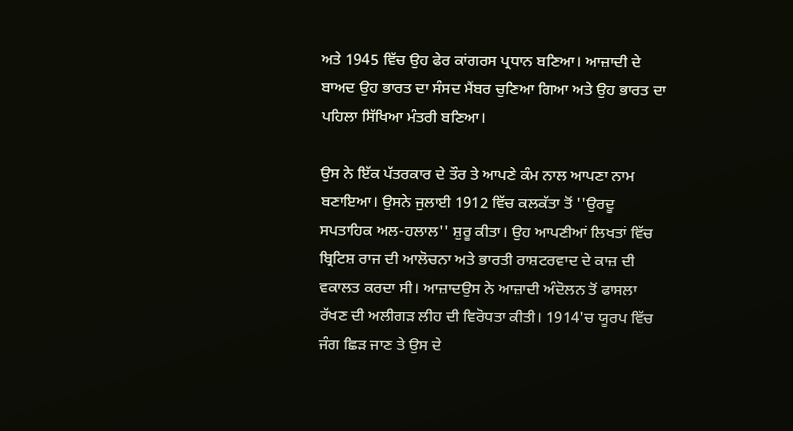ਅਤੇ 1945 ਵਿੱਚ ਉਹ ਫੇਰ ਕਾਂਗਰਸ ਪ੍ਰਧਾਨ ਬਣਿਆ। ਆਜ਼ਾਦੀ ਦੇ ਬਾਅਦ ਉਹ ਭਾਰਤ ਦਾ ਸੰਸਦ ਮੈਂਬਰ ਚੁਣਿਆ ਗਿਆ ਅਤੇ ਉਹ ਭਾਰਤ ਦਾ ਪਹਿਲਾ ਸਿੱਖਿਆ ਮੰਤਰੀ ਬਣਿਆ।

ਉਸ ਨੇ ਇੱਕ ਪੱਤਰਕਾਰ ਦੇ ਤੌਰ ਤੇ ਆਪਣੇ ਕੰਮ ਨਾਲ ਆਪਣਾ ਨਾਮ ਬਣਾਇਆ। ਉਸਨੇ ਜੁਲਾਈ 1912 ਵਿੱਚ ਕਲਕੱਤਾ ਤੋਂ ''ਉਰਦੂ ਸਪਤਾਹਿਕ ਅਲ-ਹਲਾਲ'' ਸ਼ੁਰੂ ਕੀਤਾ। ਉਹ ਆਪਣੀਆਂ ਲਿਖਤਾਂ ਵਿੱਚ ਬ੍ਰਿਟਿਸ਼ ਰਾਜ ਦੀ ਆਲੋਚਨਾ ਅਤੇ ਭਾਰਤੀ ਰਾਸ਼ਟਰਵਾਦ ਦੇ ਕਾਜ਼ ਦੀ ਵਕਾਲਤ ਕਰਦਾ ਸੀ। ਆਜ਼ਾਦਉਸ ਨੇ ਆਜ਼ਾਦੀ ਅੰਦੋਲਨ ਤੋਂ ਫਾਸਲਾ ਰੱਖਣ ਦੀ ਅਲੀਗੜ ਲੀਹ ਦੀ ਵਿਰੋਧਤਾ ਕੀਤੀ। 1914'ਚ ਯੂਰਪ ਵਿੱਚ ਜੰਗ ਛਿੜ ਜਾਣ ਤੇ ਉਸ ਦੇ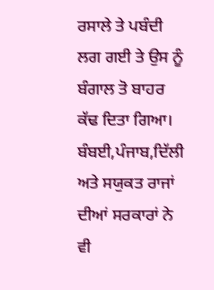ਰਸਾਲੇ ਤੇ ਪਬੰਦੀ ਲਗ ਗਈ ਤੇ ਉਸ ਨੂੰ ਬੰਗਾਲ ਤੋ ਬਾਹਰ ਕੱਢ ਦਿਤਾ ਗਿਆ। ਬੰਬਈ,ਪੰਜਾਬ,ਦਿੱਲੀ ਅਤੇ ਸਯੁਕਤ ਰਾਜਾਂ ਦੀਆਂ ਸਰਕਾਰਾਂ ਨੇ ਵੀ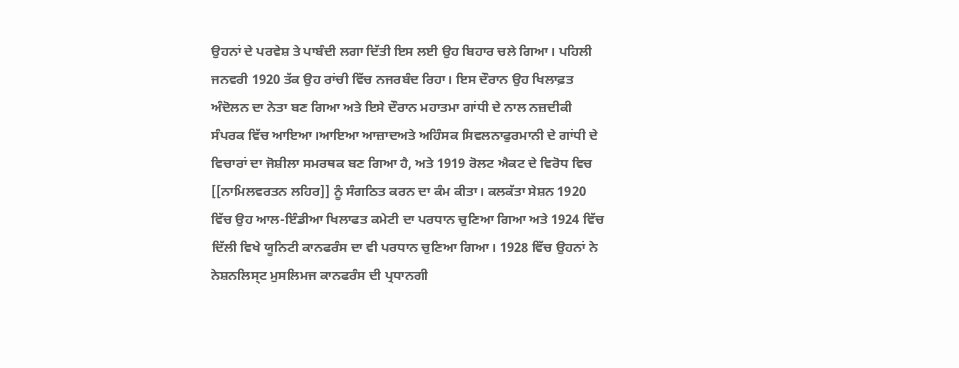ਉਹਨਾਂ ਦੇ ਪਰਵੇਸ਼ ਤੇ ਪਾਬੰਦੀ ਲਗਾ ਦਿੱਤੀ ਇਸ ਲਈ ਉਹ ਬਿਹਾਰ ਚਲੇ ਗਿਆ। ਪਹਿਲੀ ਜਨਵਰੀ 1920 ਤੱਕ ਉਹ ਰਾਂਚੀ ਵਿੱਚ ਨਜਰਬੰਦ ਰਿਹਾ। ਇਸ ਦੌਰਾਨ ਉਹ ਖਿਲਾਫ਼ਤ ਅੰਦੋਲਨ ਦਾ ਨੇਤਾ ਬਣ ਗਿਆ ਅਤੇ ਇਸੇ ਦੌਰਾਨ ਮਹਾਤਮਾ ਗਾਂਧੀ ਦੇ ਨਾਲ ਨਜ਼ਦੀਕੀ ਸੰਪਰਕ ਵਿੱਚ ਆਇਆ।ਆਇਆ ਆਜ਼ਾਦਅਤੇ ਅਹਿੰਸਕ ਸਿਵਲਨਾਫੁਰਮਾਨੀ ਦੇ ਗਾਂਧੀ ਦੇ ਵਿਚਾਰਾਂ ਦਾ ਜੋਸ਼ੀਲਾ ਸਮਰਥਕ ਬਣ ਗਿਆ ਹੈ, ਅਤੇ 1919 ਰੋਲਟ ਐਕਟ ਦੇ ਵਿਰੋਧ ਵਿਚ [[ਨਾਮਿਲਵਰਤਨ ਲਹਿਰ]] ਨੂੰ ਸੰਗਠਿਤ ਕਰਨ ਦਾ ਕੰਮ ਕੀਤਾ। ਕਲਕੱਤਾ ਸੇਸ਼ਨ 1920 ਵਿੱਚ ਉਹ ਆਲ-ਇੰਡੀਆ ਖਿਲਾਫਤ ਕਮੇਟੀ ਦਾ ਪਰਧਾਨ ਚੁਣਿਆ ਗਿਆ ਅਤੇ 1924 ਵਿੱਚ ਦਿੱਲੀ ਵਿਖੇ ਯੂਨਿਟੀ ਕਾਨਫਰੰਸ ਦਾ ਵੀ ਪਰਧਾਨ ਚੁਣਿਆ ਗਿਆ। 1928 ਵਿੱਚ ਉਹਨਾਂ ਨੇ ਨੇਸ਼ਨਲਿਸ੍ਟ ਮੁਸਲਿਮਜ ਕਾਨਫਰੰਸ ਦੀ ਪ੍ਰਧਾਨਗੀ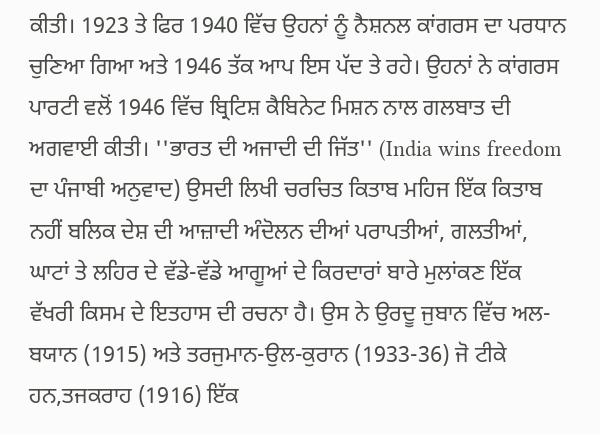ਕੀਤੀ। 1923 ਤੇ ਫਿਰ 1940 ਵਿੱਚ ਉਹਨਾਂ ਨੂੰ ਨੈਸ਼ਨਲ ਕਾਂਗਰਸ ਦਾ ਪਰਧਾਨ ਚੁਣਿਆ ਗਿਆ ਅਤੇ 1946 ਤੱਕ ਆਪ ਇਸ ਪੱਦ ਤੇ ਰਹੇ। ਉਹਨਾਂ ਨੇ ਕਾਂਗਰਸ ਪਾਰਟੀ ਵਲੋਂ 1946 ਵਿੱਚ ਬ੍ਰਿਟਿਸ਼ ਕੈਬਿਨੇਟ ਮਿਸ਼ਨ ਨਾਲ ਗਲਬਾਤ ਦੀ ਅਗਵਾਈ ਕੀਤੀ। ''ਭਾਰਤ ਦੀ ਅਜਾਦੀ ਦੀ ਜਿੱਤ'' (India wins freedom ਦਾ ਪੰਜਾਬੀ ਅਨੁਵਾਦ) ਉਸਦੀ ਲਿਖੀ ਚਰਚਿਤ ਕਿਤਾਬ ਮਹਿਜ ਇੱਕ ਕਿਤਾਬ ਨਹੀਂ ਬਲਿਕ ਦੇਸ਼ ਦੀ ਆਜ਼ਾਦੀ ਅੰਦੋਲਨ ਦੀਆਂ ਪਰਾਪਤੀਆਂ, ਗਲਤੀਆਂ, ਘਾਟਾਂ ਤੇ ਲਹਿਰ ਦੇ ਵੱਡੇ-ਵੱਡੇ ਆਗੂਆਂ ਦੇ ਕਿਰਦਾਰਾਂ ਬਾਰੇ ਮੁਲਾਂਕਣ ਇੱਕ ਵੱਖਰੀ ਕਿਸਮ ਦੇ ਇਤਹਾਸ ਦੀ ਰਚਨਾ ਹੈ। ਉਸ ਨੇ ਉਰਦੂ ਜੁਬਾਨ ਵਿੱਚ ਅਲ-ਬਯਾਨ (1915) ਅਤੇ ਤਰਜੁਮਾਨ-ਉਲ-ਕੁਰਾਨ (1933-36) ਜੋ ਟੀਕੇ ਹਨ,ਤਜਕਰਾਹ (1916) ਇੱਕ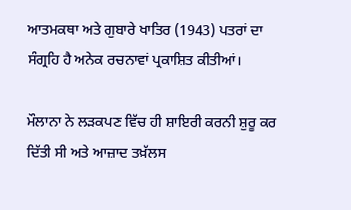ਆਤਮਕਥਾ ਅਤੇ ਗੁਬਾਰੇ ਖਾਤਿਰ (1943) ਪਤਰਾਂ ਦਾ ਸੰਗ੍ਰਹਿ ਹੈ ਅਨੇਕ ਰਚਨਾਵਾਂ ਪ੍ਰਕਾਸ਼ਿਤ ਕੀਤੀਆਂ।

ਮੌਲਾਨਾ ਨੇ ਲੜਕਪਣ ਵਿੱਚ ਹੀ ਸ਼ਾਇਰੀ ਕਰਨੀ ਸ਼ੁਰੂ ਕਰ ਦਿੱਤੀ ਸੀ ਅਤੇ ਆਜ਼ਾਦ ਤਖ਼ੱਲਸ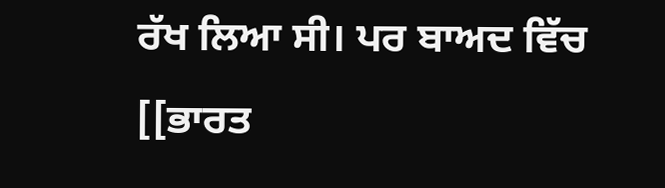ਰੱਖ ਲਿਆ ਸੀ। ਪਰ ਬਾਅਦ ਵਿੱਚ [[ਭਾਰਤ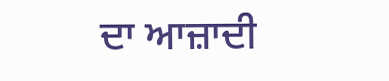ਦਾ ਆਜ਼ਾਦੀ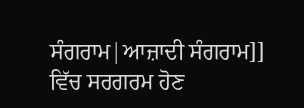ਸੰਗਰਾਮ|ਆਜ਼ਾਦੀ ਸੰਗਰਾਮ]] ਵਿੱਚ ਸਰਗਰਮ ਹੋਣ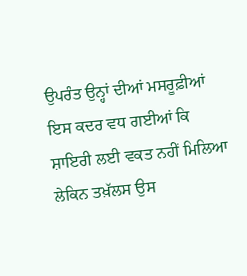ਉਪਰੰਤ ਉਨ੍ਹਾਂ ਦੀਆਂ ਮਸਰੂਫ਼ੀਆਂ ਇਸ ਕਦਰ ਵਧ ਗਈਆਂ ਕਿ ਸ਼ਾਇਰੀ ਲਈ ਵਕਤ ਨਹੀਂ ਮਿਲਿਆ ਲੇਕਿਨ ਤਖ਼ੱਲਸ ਉਸ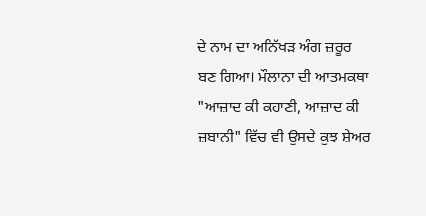ਦੇ ਨਾਮ ਦਾ ਅਨਿੱਖੜ ਅੰਗ ਜ਼ਰੂਰ ਬਣ ਗਿਆ। ਮੌਲਾਨਾ ਦੀ ਆਤਮਕਥਾ "ਆਜ਼ਾਦ ਕੀ ਕਹਾਣੀ, ਆਜ਼ਾਦ ਕੀ ਜ਼ਬਾਨੀ" ਵਿੱਚ ਵੀ ਉਸਦੇ ਕੁਝ ਸ਼ੇਅਰ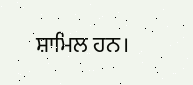ਸ਼ਾਮਿਲ ਹਨ।